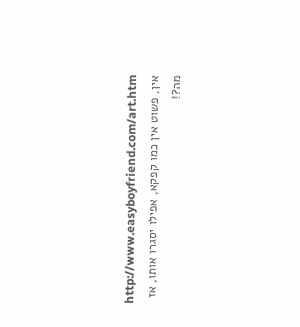http://www.easyboyfriend.com/art.htm
אין, פשוט אין כמו קפקא, אפילו יסגרו אותו, אז מה?!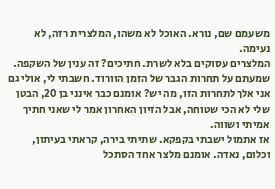משעמם שם, נורא. האוכל לא משהו, המלצרית רזה, לא נעימה.
המלצרים עסוקים בלא לשרת. חתיכים? זה ענין של השקפה.
שמעתם על תחרות הגבר של הזמן הוורוד. חשבתי לי, אולי גם אני אלך לתחרות הזו, מה יש? אומנם כבר אינני בן 20, הבטן שלי לא הכי שטוחה, אבל הזיון האחרון אמר לי שאני חתיך אמיתי ושווה.
אז אתמול ישבתי בקפקא. שתיתי בירה, קראתי בעיתון, וכלום, נאדה. אומנם מלצר אחד הסתכל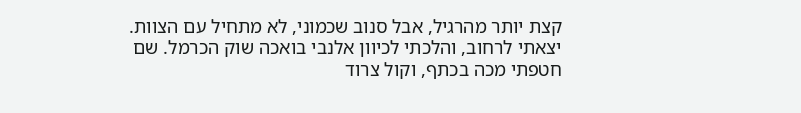קצת יותר מהרגיל, אבל סנוב שכמוני, לא מתחיל עם הצוות. יצאתי לרחוב, והלכתי לכיוון אלנבי בואכה שוק הכרמל. שם חטפתי מכה בכתף, וקול צרוד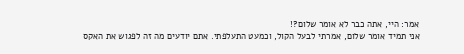אמר: היי, אתה כבר לא אומר שלום?!
אני תמיד אומר שלום, אמרתי לבעל הקול, וכמעט התעלפתי. אתם יודעים מה זה לפגוש את האקס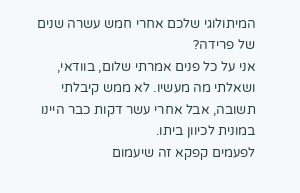המיתולוגי שלכם אחרי חמש עשרה שנים של פרידה?
אני על כל פנים אמרתי שלום, בוודאי, ושאלתי מה מעשיו. לא ממש קיבלתי תשובה, אבל אחרי עשר דקות כבר היינו במונית לכיוון ביתו.
לפעמים קפקא זה שיעמום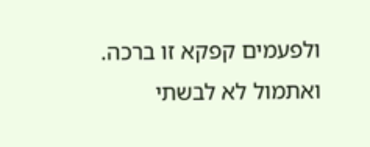ולפעמים קפקא זו ברכה.
ואתמול לא לבשתי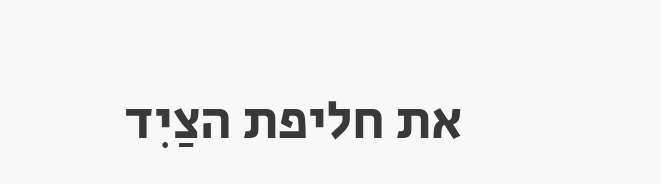את חליפת הצַיִד